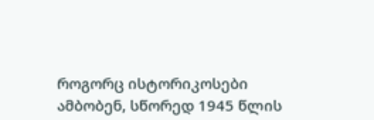როგორც ისტორიკოსები ამბობენ, სწორედ 1945 წლის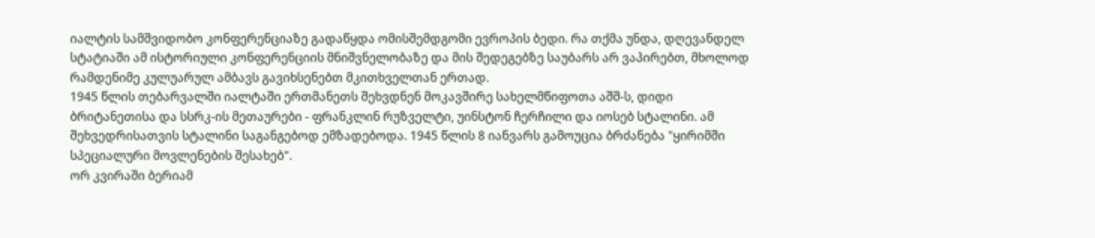იალტის სამშვიდობო კონფერენციაზე გადაწყდა ომისშემდგომი ევროპის ბედი. რა თქმა უნდა, დღევანდელ სტატიაში ამ ისტორიული კონფერენციის მნიშვნელობაზე და მის შედეგებზე საუბარს არ ვაპირებთ, მხოლოდ რამდენიმე კულუარულ ამბავს გავიხსენებთ მკითხველთან ერთად.
1945 წლის თებარვალში იალტაში ერთმანეთს შეხვდნენ მოკავშირე სახელმწიფოთა აშშ-ს, დიდი ბრიტანეთისა და სსრკ-ის მეთაურები - ფრანკლინ რუზველტი, უინსტონ ჩერჩილი და იოსებ სტალინი. ამ შეხვედრისათვის სტალინი საგანგებოდ ემზადებოდა. 1945 წლის 8 იანვარს გამოუცია ბრძანება "ყირიმში სპეციალური მოვლენების შესახებ".
ორ კვირაში ბერიამ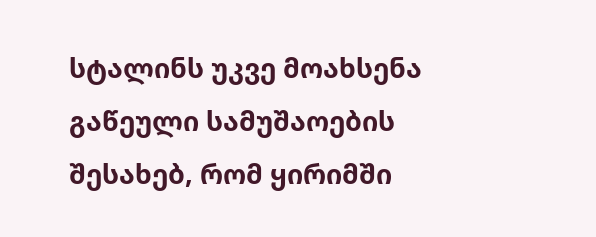სტალინს უკვე მოახსენა გაწეული სამუშაოების შესახებ, რომ ყირიმში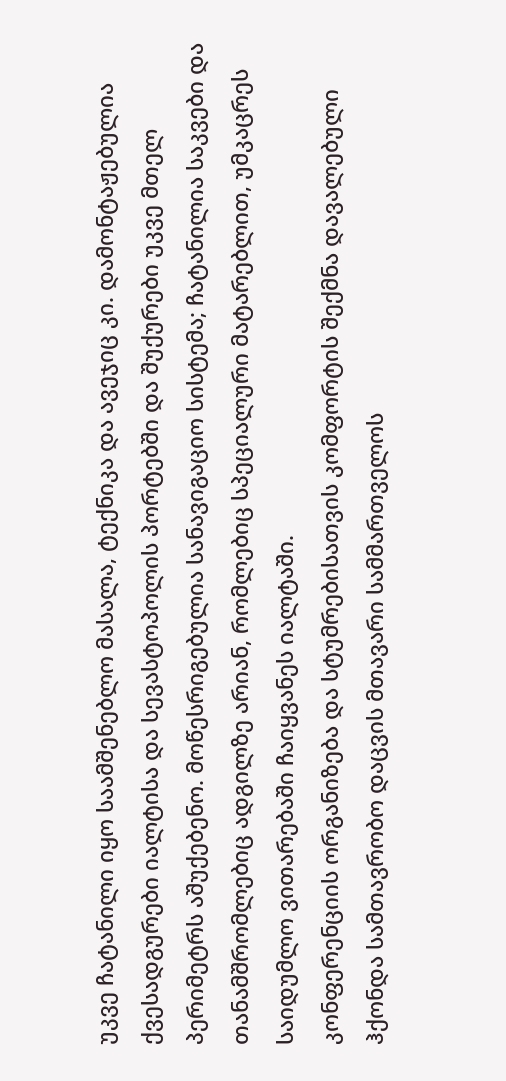უკვე ჩატანილი იყო საამშენებლო მასალა, ტექნიკა და ავეჯიც კი. დამონტაჟებულია ქვესადგურები იალტისა და სევასტოპოლის პორტებში და შუქურები უკვე მთელ პერიმეტრს აშუქებენო. მოწესრიგებულია სანავიგაციო სისტემა; ჩატანილია საკვები და თანამშრომლებიც ადგილზე არიან, რომლებიც სპეციალური მატარებლით, უმკაცრეს საიდუმლო ვითარებაში ჩაიყვანეს იალტაში.
კონფერენციის ორგანიზება და სტუმრებისათვის კომფორტის შექმნა დავალებული ჰქონდა სამთავრობო დაცვის მთავარი სამმართველოს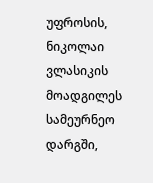უფროსის, ნიკოლაი ვლასიკის მოადგილეს სამეურნეო დარგში,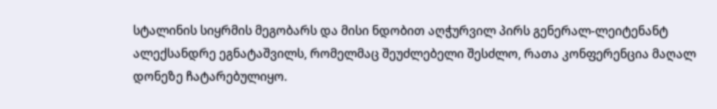სტალინის სიყრმის მეგობარს და მისი ნდობით აღჭურვილ პირს გენერალ-ლეიტენანტ ალექსანდრე ეგნატაშვილს, რომელმაც შეუძლებელი შესძლო, რათა კონფერენცია მაღალ დონეზე ჩატარებულიყო.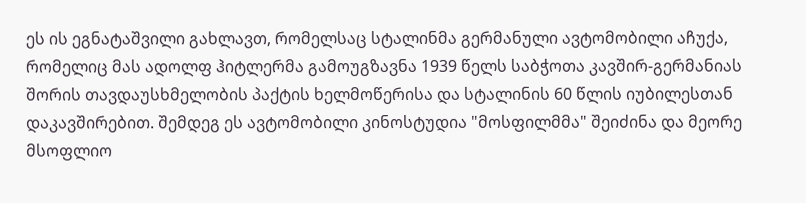ეს ის ეგნატაშვილი გახლავთ, რომელსაც სტალინმა გერმანული ავტომობილი აჩუქა, რომელიც მას ადოლფ ჰიტლერმა გამოუგზავნა 1939 წელს საბჭოთა კავშირ-გერმანიას შორის თავდაუსხმელობის პაქტის ხელმოწერისა და სტალინის 60 წლის იუბილესთან დაკავშირებით. შემდეგ ეს ავტომობილი კინოსტუდია "მოსფილმმა" შეიძინა და მეორე მსოფლიო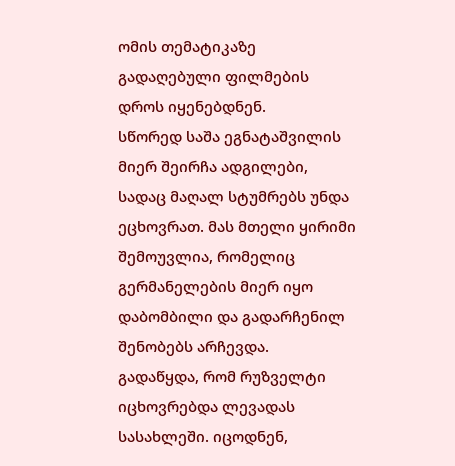ომის თემატიკაზე გადაღებული ფილმების დროს იყენებდნენ.
სწორედ საშა ეგნატაშვილის მიერ შეირჩა ადგილები, სადაც მაღალ სტუმრებს უნდა ეცხოვრათ. მას მთელი ყირიმი შემოუვლია, რომელიც გერმანელების მიერ იყო დაბომბილი და გადარჩენილ შენობებს არჩევდა.
გადაწყდა, რომ რუზველტი იცხოვრებდა ლევადას სასახლეში. იცოდნენ,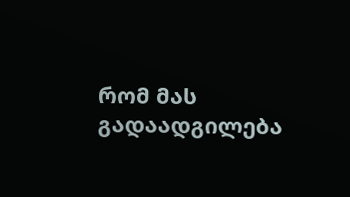რომ მას გადაადგილება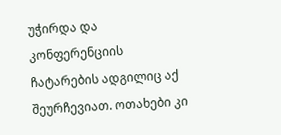უჭირდა და კონფერენციის ჩატარების ადგილიც აქ შეურჩევიათ. ოთახები კი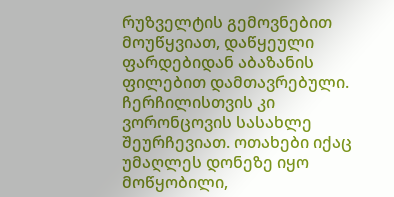რუზველტის გემოვნებით მოუწყვიათ, დაწყეული ფარდებიდან აბაზანის ფილებით დამთავრებული.
ჩერჩილისთვის კი ვორონცოვის სასახლე შეურჩევიათ. ოთახები იქაც უმაღლეს დონეზე იყო მოწყობილი,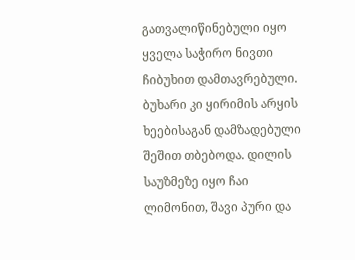გათვალიწინებული იყო ყველა საჭირო ნივთი ჩიბუხით დამთავრებული. ბუხარი კი ყირიმის არყის ხეებისაგან დამზადებული შეშით თბებოდა. დილის საუზმეზე იყო ჩაი ლიმონით, შავი პური და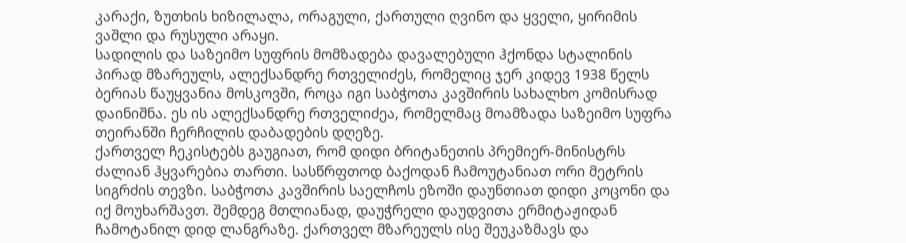კარაქი, ზუთხის ხიზილალა, ორაგული, ქართული ღვინო და ყველი, ყირიმის ვაშლი და რუსული არაყი.
სადილის და საზეიმო სუფრის მომზადება დავალებული ჰქონდა სტალინის პირად მზარეულს, ალექსანდრე რთველიძეს, რომელიც ჯერ კიდევ 1938 წელს ბერიას წაუყვანია მოსკოვში, როცა იგი საბჭოთა კავშირის სახალხო კომისრად დაინიშნა. ეს ის ალექსანდრე რთველიძეა, რომელმაც მოამზადა საზეიმო სუფრა თეირანში ჩერჩილის დაბადების დღეზე.
ქართველ ჩეკისტებს გაუგიათ, რომ დიდი ბრიტანეთის პრემიერ-მინისტრს ძალიან ჰყვარებია თართი. სასწრფთოდ ბაქოდან ჩამოუტანიათ ორი მეტრის სიგრძის თევზი. საბჭოთა კავშირის საელჩოს ეზოში დაუნთიათ დიდი კოცონი და იქ მოუხარშავთ. შემდეგ მთლიანად, დაუჭრელი დაუდვითა ერმიტაჟიდან ჩამოტანილ დიდ ლანგრაზე. ქართველ მზარეულს ისე შეუკაზმავს და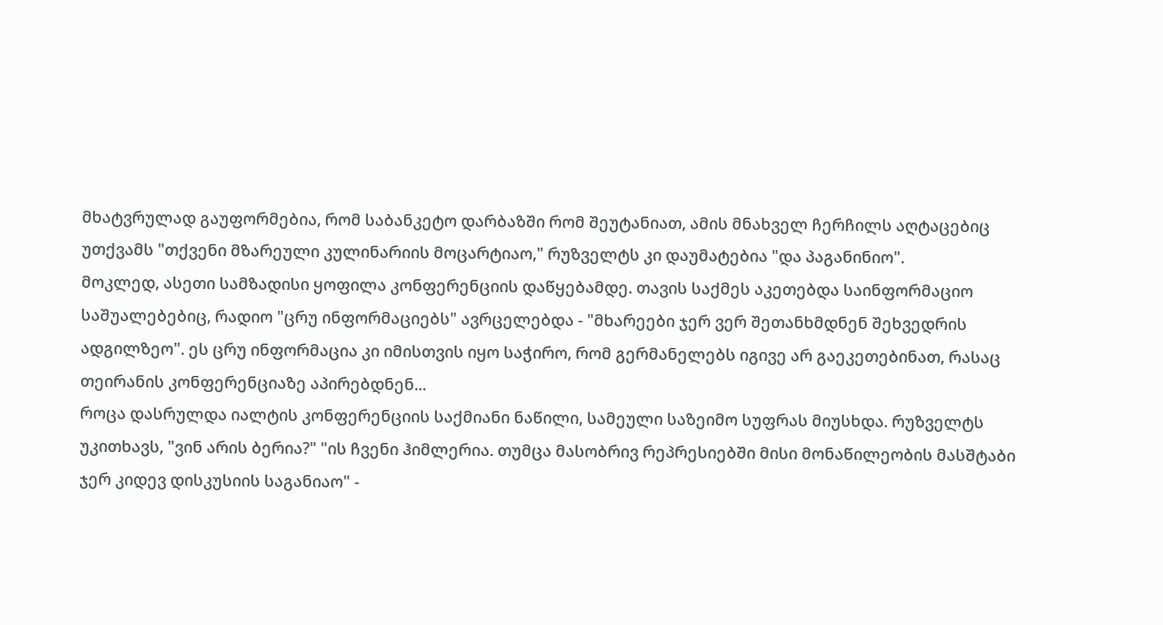მხატვრულად გაუფორმებია, რომ საბანკეტო დარბაზში რომ შეუტანიათ, ამის მნახველ ჩერჩილს აღტაცებიც უთქვამს "თქვენი მზარეული კულინარიის მოცარტიაო," რუზველტს კი დაუმატებია "და პაგანინიო".
მოკლედ, ასეთი სამზადისი ყოფილა კონფერენციის დაწყებამდე. თავის საქმეს აკეთებდა საინფორმაციო საშუალებებიც, რადიო "ცრუ ინფორმაციებს" ავრცელებდა - "მხარეები ჯერ ვერ შეთანხმდნენ შეხვედრის ადგილზეო". ეს ცრუ ინფორმაცია კი იმისთვის იყო საჭირო, რომ გერმანელებს იგივე არ გაეკეთებინათ, რასაც თეირანის კონფერენციაზე აპირებდნენ...
როცა დასრულდა იალტის კონფერენციის საქმიანი ნაწილი, სამეული საზეიმო სუფრას მიუსხდა. რუზველტს უკითხავს, "ვინ არის ბერია?" "ის ჩვენი ჰიმლერია. თუმცა მასობრივ რეპრესიებში მისი მონაწილეობის მასშტაბი ჯერ კიდევ დისკუსიის საგანიაო" -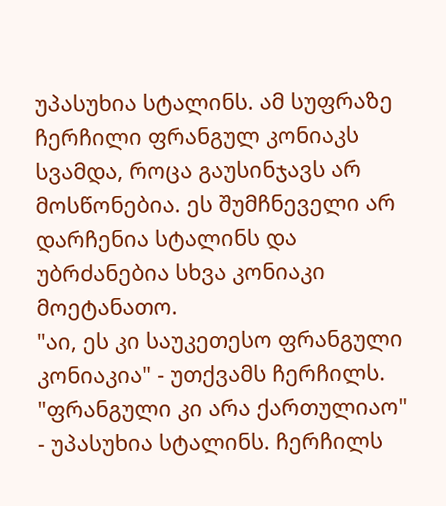უპასუხია სტალინს. ამ სუფრაზე ჩერჩილი ფრანგულ კონიაკს სვამდა, როცა გაუსინჯავს არ მოსწონებია. ეს შუმჩნეველი არ დარჩენია სტალინს და უბრძანებია სხვა კონიაკი მოეტანათო.
"აი, ეს კი საუკეთესო ფრანგული კონიაკია" - უთქვამს ჩერჩილს. "ფრანგული კი არა ქართულიაო" - უპასუხია სტალინს. ჩერჩილს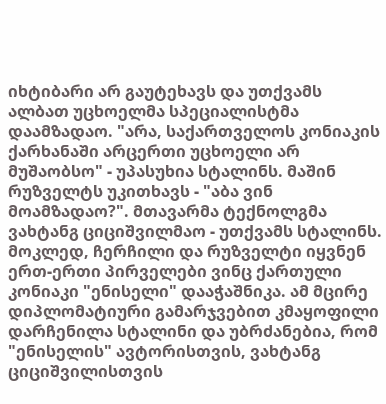იხტიბარი არ გაუტეხავს და უთქვამს ალბათ უცხოელმა სპეციალისტმა დაამზადაო. "არა, საქართველოს კონიაკის ქარხანაში არცერთი უცხოელი არ მუშაობსო" - უპასუხია სტალინს. მაშინ რუზველტს უკითხავს - "აბა ვინ მოამზადაო?". მთავარმა ტექნოლგმა ვახტანგ ციციშვილმაო - უთქვამს სტალინს.
მოკლედ, ჩერჩილი და რუზველტი იყვნენ ერთ-ერთი პირველები ვინც ქართული კონიაკი "ენისელი" დააჭაშნიკა. ამ მცირე დიპლომატიური გამარჯვებით კმაყოფილი დარჩენილა სტალინი და უბრძანებია, რომ "ენისელის" ავტორისთვის, ვახტანგ ციციშვილისთვის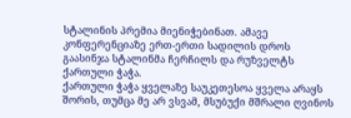სტალინის პრემია მიენიჭებინათ. ამავე კონფერენციაზე ერთ-ერთი სადილის დროს გაასინჯა სტალინმა ჩერჩილს და რუზველტს ქართული ჭაჭა.
ქართული ჭაჭა ყველაზე საუკეთესოა ყველა არაყს შორის, თუმცა მე არ ვსვამ, მსუბუქი მშრალი ღვინოს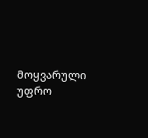მოყვარული უფრო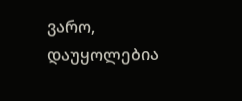ვარო, დაუყოლებია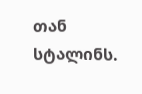თან სტალინს.